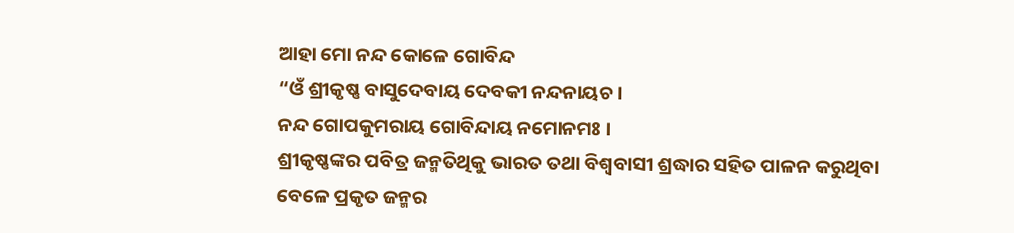ଆହା ମୋ ନନ୍ଦ କୋଳେ ଗୋବିନ୍ଦ
“ଓଁ ଶ୍ରୀକୃଷ୍ଣ ବାସୁଦେବାୟ ଦେବକୀ ନନ୍ଦନାୟଚ ।
ନନ୍ଦ ଗୋପକୁମରାୟ ଗୋବିନ୍ଦାୟ ନମୋନମଃ ।
ଶ୍ରୀକୃଷ୍ଣଙ୍କର ପବିତ୍ର ଜନ୍ମତିଥିକୁ ଭାରତ ତଥା ବିଶ୍ୱବାସୀ ଶ୍ରଦ୍ଧାର ସହିତ ପାଳନ କରୁଥିବା ବେଳେ ପ୍ରକୃତ ଜନ୍ମର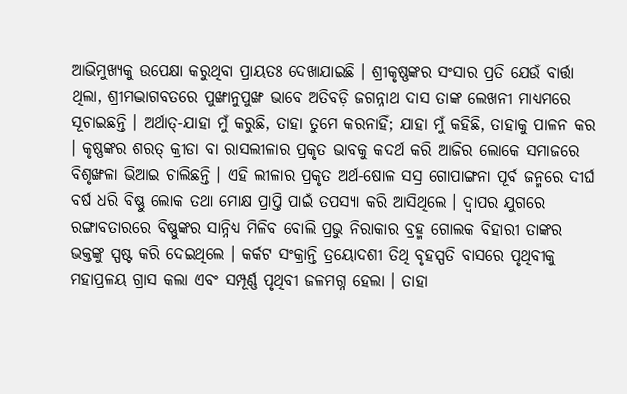ଆଭିମୁଖ୍ୟକୁ ଉପେକ୍ଷା କରୁଥିବା ପ୍ରାୟତଃ ଦେଖାଯାଇଛି । ଶ୍ରୀକୃଷ୍ଣଙ୍କର ସଂସାର ପ୍ରତି ଯେଉଁ ବାର୍ତ୍ତା ଥିଲା, ଶ୍ରୀମଦ୍ଭାଗବତରେ ପୁଙ୍ଖାନୁପୁଙ୍ଖ ଭାବେ ଅତିବଡ଼ି ଜଗନ୍ନାଥ ଦାସ ତାଙ୍କ ଲେଖନୀ ମାଧ୍ୟମରେ ସୂଚାଇଛନ୍ତି । ଅର୍ଥାତ୍-ଯାହା ମୁଁ କରୁଛି, ତାହା ତୁମେ କରନାହିଁ; ଯାହା ମୁଁ କହିଛି, ତାହାକୁ ପାଳନ କର । କୃଷ୍ଣଙ୍କର ଶରତ୍ କ୍ରୀଡା ବା ରାସଲୀଳାର ପ୍ରକୃତ ଭାବକୁ କଦର୍ଥ କରି ଆଜିର ଲୋକେ ସମାଜରେ ବିଶୃଙ୍ଖଳା ଭିଆଇ ଚାଲିଛନ୍ତି । ଏହି ଲୀଳାର ପ୍ରକୃତ ଅର୍ଥ-ଷୋଳ ସସ୍ର ଗୋପାଙ୍ଗନା ପୂର୍ବ ଜନ୍ମରେ ଦୀର୍ଘ ବର୍ଷ ଧରି ବିଷ୍ଣୁ ଲୋକ ତଥା ମୋକ୍ଷ ପ୍ରାପ୍ତି ପାଇଁ ତପସ୍ୟା କରି ଆସିଥିଲେ । ଦ୍ୱାପର ଯୁଗରେ ରଙ୍ଗାବତାରରେ ବିଷ୍ଣୁଙ୍କର ସାନ୍ନିଧ୍ୟ ମିଳିବ ବୋଲି ପ୍ରଭୁ ନିରାକାର ବ୍ରହ୍ମ ଗୋଲକ ବିହାରୀ ତାଙ୍କର ଭକ୍ତଙ୍କୁ ସ୍ପଷ୍ଟ କରି ଦେଇଥିଲେ । କର୍କଟ ସଂକ୍ରାନ୍ତି ତ୍ରୟୋଦଶୀ ତିଥି ବୃହସ୍ପତି ବାସରେ ପୃଥିବୀକୁ ମହାପ୍ରଳୟ ଗ୍ରାସ କଲା ଏବଂ ସମ୍ପୂର୍ଣ୍ଣ ପୃଥିବୀ ଜଳମଗ୍ନ ହେଲା । ତାହା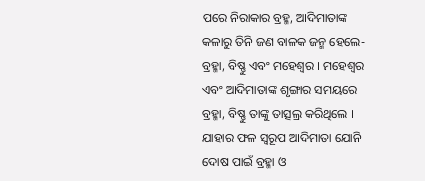ପରେ ନିରାକାର ବ୍ରହ୍ମ, ଆଦିମାତାଙ୍କ କଳାରୁ ତିନି ଜଣ ବାଳକ ଜନ୍ମ ହେଲେ-ବ୍ରହ୍ମା, ବିଷ୍ଣୁ ଏବଂ ମହେଶ୍ୱର । ମହେଶ୍ୱର ଏବଂ ଆଦିମାତାଙ୍କ ଶୃଙ୍ଗାର ସମୟରେ ବ୍ରହ୍ମା, ବିଷ୍ଣୁ ତାଙ୍କୁ ତାତ୍ସଲ୍ର କରିଥିଲେ । ଯାହାର ଫଳ ସ୍ୱରୂପ ଆଦିମାତା ଯୋନି ଦୋଷ ପାଇଁ ବ୍ରହ୍ମା ଓ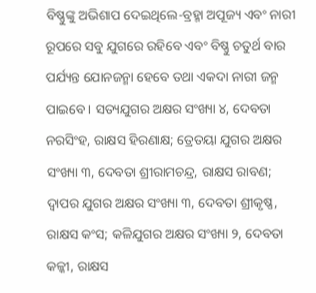ବିଷ୍ଣୁଙ୍କୁ ଅଭିଶାପ ଦେଇଥିଲେ-ବ୍ରହ୍ମା ଅପୂଜ୍ୟ ଏବଂ ନାରୀ ରୂପରେ ସବୁ ଯୁଗରେ ରହିବେ ଏବଂ ବିଷ୍ଣୁ ଚତୁର୍ଥ ବାର ପର୍ଯ୍ୟନ୍ତ ଯୋନଜନ୍ମା ହେବେ ତଥା ଏକଦା ନାରୀ ଜନ୍ମ ପାଇବେ । ସତ୍ୟଯୁଗର ଅକ୍ଷର ସଂଖ୍ୟା ୪, ଦେବତା ନରସିଂହ, ରାକ୍ଷସ ହିରଣାକ୍ଷ; ତ୍ରେତୟା ଯୁଗର ଅକ୍ଷର ସଂଖ୍ୟା ୩, ଦେବତା ଶ୍ରୀରାମଚନ୍ଦ୍ର, ରାକ୍ଷସ ରାବଣ; ଦ୍ୱାପର ଯୁଗର ଅକ୍ଷର ସଂଖ୍ୟା ୩, ଦେବତା ଶ୍ରୀକୃଷ୍ଣ, ରାକ୍ଷସ କଂସ; କଳିଯୁଗର ଅକ୍ଷର ସଂଖ୍ୟା ୨, ଦେବତା କଳ୍କୀ, ରାକ୍ଷସ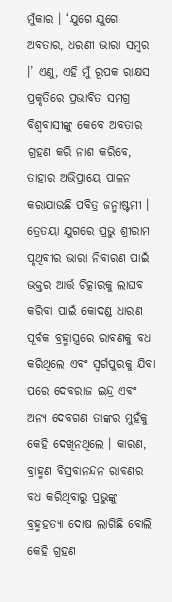ମୁଁକାର । ‘ଯୁଗେ ଯୁଗେ ଅବତାର, ଧରଣୀ ଭାରା ସମ୍ବର ।’ ଏଣୁ, ଏହି ମୁଁ ରୂପକ ରାକ୍ଷସ ପ୍ରକୃତିରେ ପ୍ରଭାବିତ ସମଗ୍ର ବିଶ୍ୱବାସୀଙ୍କୁ କେବେ ଅବତାର ଗ୍ରହଣ କରି ନାଶ କରିବେ, ତାହାର ଅଭିପ୍ରାୟେ ପାଳନ କରାଯାଉଛି ପବିତ୍ର ଜନ୍ମାଷ୍ଟମୀ । ତ୍ରେତୟା ଯୁଗରେ ପ୍ରଭୁ ଶ୍ରୀରାମ ପୃଥିବୀର ଭାରା ନିବାରଣ ପାଇଁ ଭକ୍ତର ଆର୍ତ୍ତ ଚିତ୍କାରକୁ ଲାଘବ କରିବା ପାଇଁ କୋଦଣ୍ଡ ଧାରଣ ପୂର୍ବକ ବ୍ରହ୍ମାସ୍ତ୍ରରେ ରାବଣକୁ ବଧ କରିଥିଲେ ଏବଂ ସ୍ୱର୍ଗପୁରକୁ ଯିବା ପରେ ଦେବରାଜ ଇନ୍ଦ୍ର ଏବଂ ଅନ୍ୟ ଦେବଗଣ ତାଙ୍କର ମୁହଁକୁ କେହି ଦେଖିନଥିଲେ । କାରଣ, ବ୍ରାହ୍ମଣ ବିସ୍ରବାନନ୍ଦନ ରାବଣର ବଧ କରିଥିବାରୁ ପ୍ରଭୁଙ୍କୁ ବ୍ରହ୍ମହତ୍ୟା ଦୋଷ ଲାଗିଛି ବୋଲି କେହି ଗ୍ରହଣ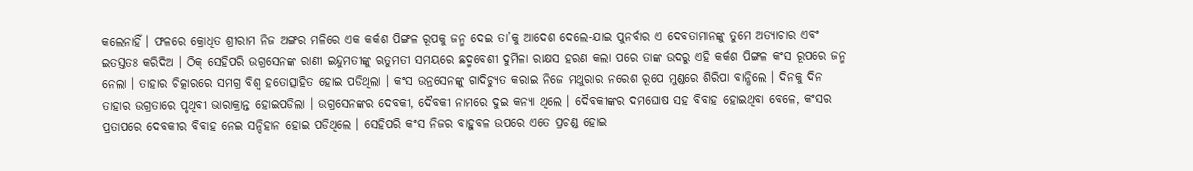କଲେନାହିଁ । ଫଳରେ କ୍ରୋଧିତ ଶ୍ରୀରାମ ନିଜ ଅଙ୍ଗର ମଳିରେ ଏକ କର୍କଶ ପିଙ୍ଗଳ ରୂପକୁ ଜନ୍ମ ଦେଇ ତା’କୁ ଆଦେଶ ଦେଲେ-ଯାଇ ପୁନର୍ବାର ଏ ଦେବତାମାନଙ୍କୁ ତୁମେ ଅତ୍ୟାଚାର ଏବଂ ଇତସ୍ତତଃ କରିଦିଅ । ଠିକ୍ ସେହିପରି ଉଗ୍ରସେନଙ୍କ ରାଣୀ ଇନ୍ଦୁମତୀଙ୍କୁ ଋତୁମତୀ ସମୟରେ ଛଦ୍ମବେଶୀ ଦୁର୍ମିଳା ରାକ୍ଷସ ହରଣ କଲା ପରେ ତାଙ୍କ ଉଦରୁ ଏହି କର୍କଶ ପିଙ୍ଗଳ କଂସ ରୂପରେ ଜନ୍ମ ନେଲା । ତାହାର ଚିତ୍କାରରେ ସମଗ୍ର ବିଶ୍ୱ ହତୋତ୍ସାହିତ ହୋଇ ପଡିଥିଲା । କଂସ ଉନ୍ରସେନଙ୍କୁ ଗାଦିଚ୍ୟୁତ କରାଇ ନିଜେ ମଥୁରାର ନରେଶ ରୂପେ ମୁଣ୍ଡରେ ଶିରିପା ବାନ୍ଧିଲେ । ଦିନକୁ ଦିନ ତାହାର ଉଗ୍ରତାରେ ପୃଥିବୀ ଭାରାକ୍ରାନ୍ତ ହୋଇପଡିଲା । ଉଗ୍ରସେନଙ୍କର ଦେବକୀ, ଦୈବକୀ ନାମରେ ଦୁଇ କନ୍ୟା ଥିଲେ । ଦୈବକୀଙ୍କର ଦମଘୋଷ ସହ ବିବାହ ହୋଇଥିବା ବେଳେ, କଂସର ପ୍ରତାପରେ ଦେବକୀର ବିବାହ ନେଇ ସନ୍ଦିହାନ ହୋଇ ପଡିଥିଲେ । ସେହିପରି କଂସ ନିଜର ବାହୁବଳ ଉପରେ ଏତେ ପ୍ରଚଣ୍ଡ ହୋଇ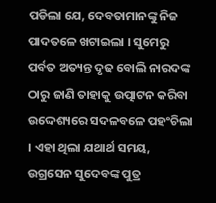ପଡିଲା ଯେ, ଦେବତାମାନଙ୍କୁ ନିଜ ପାଦତଳେ ଖଟାଇଲା । ସୁମେରୁ ପର୍ବତ ଅତ୍ୟନ୍ତ ଦୃଢ ବୋଲି ନାରଦଙ୍କ ଠାରୁ ଜାଣି ତାହାକୁ ଉତ୍ପାଟନ କରିବା ଉଦ୍ଦେଶ୍ୟରେ ସଦଳବଳେ ପହଂଚିଲା । ଏହା ଥିଲା ଯଥାର୍ଥ ସମୟ, ଉଗ୍ରସେନ ସୁଦେବଙ୍କ ପୁତ୍ର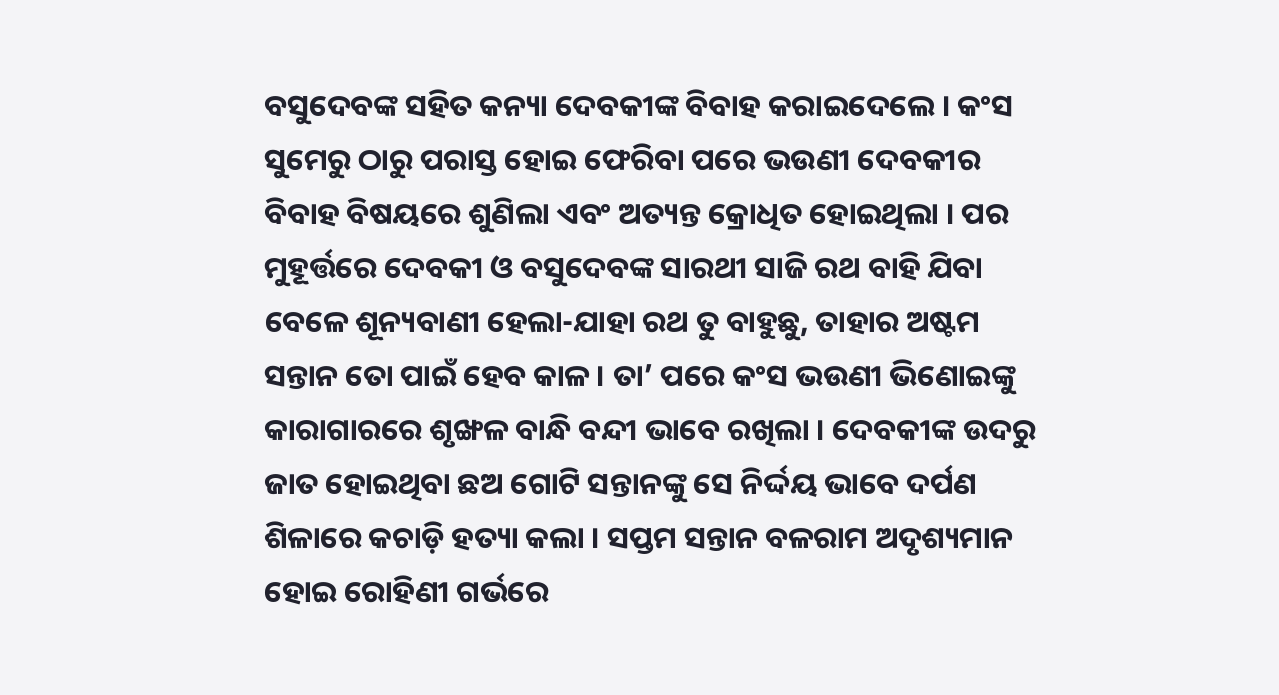ବସୁଦେବଙ୍କ ସହିତ କନ୍ୟା ଦେବକୀଙ୍କ ବିବାହ କରାଇଦେଲେ । କଂସ ସୁମେରୁ ଠାରୁ ପରାସ୍ତ ହୋଇ ଫେରିବା ପରେ ଭଉଣୀ ଦେବକୀର ବିବାହ ବିଷୟରେ ଶୁଣିଲା ଏବଂ ଅତ୍ୟନ୍ତ କ୍ରୋଧିତ ହୋଇଥିଲା । ପର ମୁହୂର୍ତ୍ତରେ ଦେବକୀ ଓ ବସୁଦେବଙ୍କ ସାରଥୀ ସାଜି ରଥ ବାହି ଯିବା ବେଳେ ଶୂନ୍ୟବାଣୀ ହେଲା-ଯାହା ରଥ ତୁ ବାହୁଛୁ, ତାହାର ଅଷ୍ଟମ ସନ୍ତାନ ତୋ ପାଇଁ ହେବ କାଳ । ତା’ ପରେ କଂସ ଭଉଣୀ ଭିଣୋଇଙ୍କୁ କାରାଗାରରେ ଶୃଙ୍ଖଳ ବାନ୍ଧି ବନ୍ଦୀ ଭାବେ ରଖିଲା । ଦେବକୀଙ୍କ ଉଦରୁ ଜାତ ହୋଇଥିବା ଛଅ ଗୋଟି ସନ୍ତାନଙ୍କୁ ସେ ନିର୍ଦ୍ଦୟ ଭାବେ ଦର୍ପଣ ଶିଳାରେ କଚାଡ଼ି ହତ୍ୟା କଲା । ସପ୍ତମ ସନ୍ତାନ ବଳରାମ ଅଦୃଶ୍ୟମାନ ହୋଇ ରୋହିଣୀ ଗର୍ଭରେ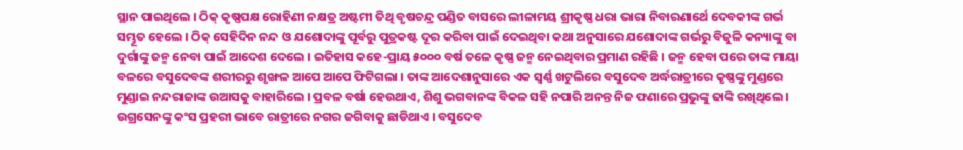ସ୍ଥାନ ପାଇଥିଲେ । ଠିକ୍ କୃଷ୍ଣପକ୍ଷ ରୋହିଣୀ ନକ୍ଷତ୍ର ଅଷ୍ଟମୀ ତିଥି ବୃଷଚନ୍ଦ୍ର ପଣ୍ଡିତ ବାସରେ ଲୀଳାମୟ ଶ୍ରୀକୃଷ୍ଣ ଧରା ଭାରା ନିବାରଣାର୍ଥେ ଦେବକୀଙ୍କ ଗର୍ଭ ସମ୍ଭୂତ ହେଲେ । ଠିକ୍ ସେହିଦିନ ନନ୍ଦ ଓ ଯଶୋଦାଙ୍କୁ ପୂର୍ବରୁ ପୁତ୍ରକଷ୍ଟ ଦୂର କରିବା ପାଇଁ ଦେଇଥିବା କଥା ଅନୁସାରେ ଯଶୋଦାଙ୍କ ଗର୍ଭରୁ ବିଜୁଳି କନ୍ୟାଙ୍କୁ ବା ଦୁର୍ଗାଙ୍କୁ ଜନ୍ମ ନେବା ପାଇଁ ଆଦେଶ ଦେଲେ । ଇତିହାସ କହେ-ପ୍ରାୟ ୫୦୦୦ ବର୍ଷ ତଳେ କୃଷ୍ଣ ଜନ୍ମ ନେଇଥିବାର ପ୍ରମାଣ ରହିଛି । ଜନ୍ମ ହେବା ପରେ ତାଙ୍କ ମାୟା ବଳରେ ବସୁଦେବଙ୍କ ଶରୀରରୁ ଶୃଙ୍ଖଳ ଆପେ ଆପେ ଫିଟିଗଲା । ତାଙ୍କ ଆଦେଶାନୁସାରେ ଏକ ସ୍ୱର୍ଣ୍ଣ ଖଟୁଲିରେ ବସୁଦେବ ଅର୍ଦ୍ଧରାତ୍ରୀରେ କୃଷ୍ଣଙ୍କୁ ମୁଣ୍ଡରେ ମୁଣ୍ଡାଇ ନନ୍ଦରାଜାଙ୍କ ଉଆସକୁ ବାହାରିଲେ । ପ୍ରବଳ ବର୍ଷା ହେଉଥାଏ, ଶିଶୁ ଭଗବାନଙ୍କ ବିକଳ ସହି ନପାରି ଅନନ୍ତ ନିଜ ଫଣାରେ ପ୍ରଭୁଙ୍କୁ ଢାଙ୍କି ରଖିଥିଲେ । ଉଗ୍ରସେନଙ୍କୁ କଂସ ପ୍ରହରୀ ଭାବେ ରାତ୍ରୀରେ ନଗର ଜଗିବାକୁ ଛାଡିଥାଏ । ବସୁଦେବ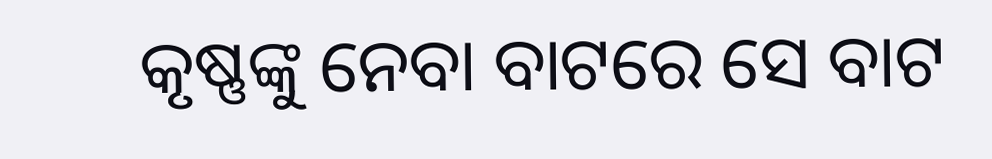କୃଷ୍ଣଙ୍କୁ ନେବା ବାଟରେ ସେ ବାଟ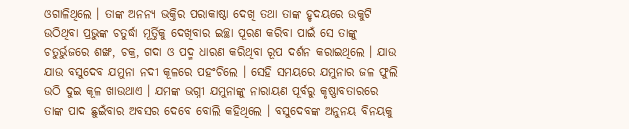ଓଗାଳିଥିଲେ । ତାଙ୍କ ଅନନ୍ୟ ଭକ୍ତିର ପରାକାଷ୍ଠା ଦେଖି ତଥା ତାଙ୍କ ହୃଦୟରେ ଉକୁଟି ଉଠିଥିବା ପ୍ରଭୁଙ୍କ ଚତୁର୍ଦ୍ଧା ମୂର୍ତ୍ତିକୁ ଦେଖିବାର ଇଚ୍ଛା ପୂରଣ କରିବା ପାଇଁ ସେ ତାଙ୍କୁ ଚତୁର୍ଭୁଜରେ ଶଙ୍ଖ, ଚକ୍ର, ଗଦା ଓ ପଦ୍ମ ଧାରଣ କରିଥିବା ରୂପ ଦର୍ଶନ କରାଇଥିଲେ । ଯାଉ ଯାଉ ବସୁଦେବ ଯମୁନା ନଦୀ କୂଳରେ ପହଂଚିଲେ । ସେହି ସମୟରେ ଯମୁନାର ଜଳ ଫୁଲି ଉଠି ଦୁଇ କୂଳ ଖାଉଥାଏ । ଯମଙ୍କ ଭଗ୍ନୀ ଯମୁନାଙ୍କୁ ନାରାୟଣ ପୂର୍ବରୁ କୃଷ୍ଣାବତାରରେ ତାଙ୍କ ପାଦ ଛୁଇଁବାର ଅବସର ଦେବେ ବୋଲି କହିଥିଲେ । ବସୁଦେବଙ୍କ ଅନୁନୟ ବିନୟକୁ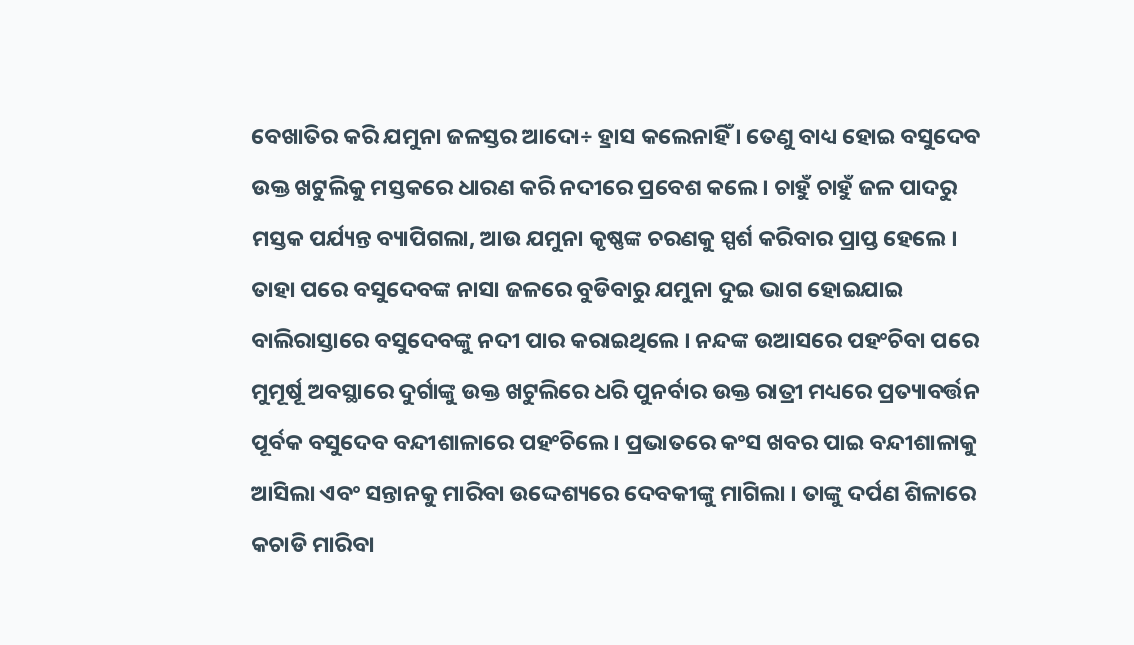ବେଖାତିର କରି ଯମୁନା ଜଳସ୍ତର ଆଦୋ÷ ହ୍ରାସ କଲେନାହିଁ । ତେଣୁ ବାଧ୍ୟ ହୋଇ ବସୁଦେବ ଉକ୍ତ ଖଟୁଲିକୁ ମସ୍ତକରେ ଧାରଣ କରି ନଦୀରେ ପ୍ରବେଶ କଲେ । ଚାହୁଁ ଚାହୁଁ ଜଳ ପାଦରୁ ମସ୍ତକ ପର୍ଯ୍ୟନ୍ତ ବ୍ୟାପିଗଲା, ଆଉ ଯମୁନା କୃଷ୍ଣଙ୍କ ଚରଣକୁ ସ୍ପର୍ଶ କରିବାର ପ୍ରାପ୍ତ ହେଲେ । ତାହା ପରେ ବସୁଦେବଙ୍କ ନାସା ଜଳରେ ବୁଡିବାରୁ ଯମୁନା ଦୁଇ ଭାଗ ହୋଇଯାଇ ବାଲିରାସ୍ତାରେ ବସୁଦେବଙ୍କୁ ନଦୀ ପାର କରାଇଥିଲେ । ନନ୍ଦଙ୍କ ଉଆସରେ ପହଂଚିବା ପରେ ମୁମୂର୍ଷୂ ଅବସ୍ଥାରେ ଦୁର୍ଗାଙ୍କୁ ଉକ୍ତ ଖଟୁଲିରେ ଧରି ପୁନର୍ବାର ଉକ୍ତ ରାତ୍ରୀ ମଧ୍ୟରେ ପ୍ରତ୍ୟାବର୍ତ୍ତନ ପୂର୍ବକ ବସୁଦେବ ବନ୍ଦୀଶାଳାରେ ପହଂଚିଲେ । ପ୍ରଭାତରେ କଂସ ଖବର ପାଇ ବନ୍ଦୀଶାଳାକୁ ଆସିଲା ଏବଂ ସନ୍ତାନକୁ ମାରିବା ଉଦ୍ଦେଶ୍ୟରେ ଦେବକୀଙ୍କୁ ମାଗିଲା । ତାଙ୍କୁ ଦର୍ପଣ ଶିଳାରେ କଚାଡି ମାରିବା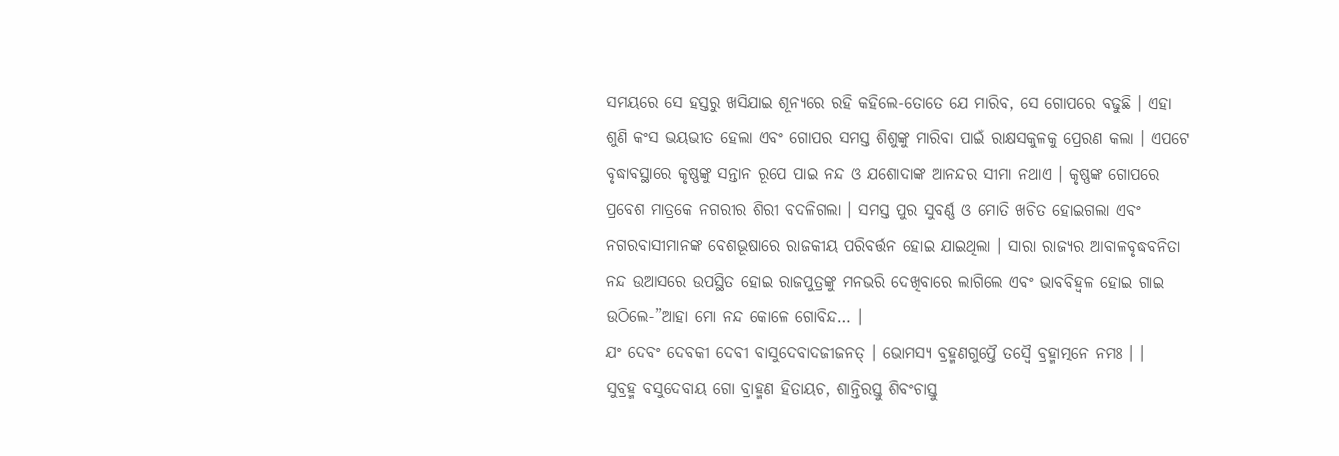ସମୟରେ ସେ ହସ୍ତରୁ ଖସିଯାଇ ଶୂନ୍ୟରେ ରହି କହିଲେ-ତୋତେ ଯେ ମାରିବ, ସେ ଗୋପରେ ବଢୁଛି । ଏହା ଶୁଣି କଂସ ଭୟଭୀତ ହେଲା ଏବଂ ଗୋପର ସମସ୍ତ ଶିଶୁଙ୍କୁ ମାରିବା ପାଇଁ ରାକ୍ଷସକୁଳକୁ ପ୍ରେରଣ କଲା । ଏପଟେ ବୃଦ୍ଧାବସ୍ଥାରେ କୃଷ୍ଣଙ୍କୁ ସନ୍ତାନ ରୂପେ ପାଇ ନନ୍ଦ ଓ ଯଶୋଦାଙ୍କ ଆନନ୍ଦର ସୀମା ନଥାଏ । କୃଷ୍ଣଙ୍କ ଗୋପରେ ପ୍ରବେଶ ମାତ୍ରକେ ନଗରୀର ଶିରୀ ବଦଳିଗଲା । ସମସ୍ତ ପୁର ସୁବର୍ଣ୍ଣ ଓ ମୋତି ଖଚିତ ହୋଇଗଲା ଏବଂ ନଗରବାସୀମାନଙ୍କ ବେଶଭୂଷାରେ ରାଜକୀୟ ପରିବର୍ତ୍ତନ ହୋଇ ଯାଇଥିଲା । ସାରା ରାଜ୍ୟର ଆବାଳବୃଦ୍ଧବନିତା ନନ୍ଦ ଉଆସରେ ଉପସ୍ଥିତ ହୋଇ ରାଜପୁତ୍ରଙ୍କୁ ମନଭରି ଦେଖିବାରେ ଲାଗିଲେ ଏବଂ ଭାବବିହ୍ୱଳ ହୋଇ ଗାଇ ଉଠିଲେ-”ଆହା ମୋ ନନ୍ଦ କୋଳେ ଗୋବିନ୍ଦ… ।
ଯଂ ଦେବଂ ଦେବକୀ ଦେବୀ ବାସୁଦେବାଦଜୀଜନତ୍ । ଭୋମସ୍ୟ ବ୍ରହ୍ମଣଗୁପ୍ତୈ ତସ୍ୱୈ ବ୍ରହ୍ମାତ୍ମନେ ନମଃ । ।
ସୁବ୍ରହ୍ମ ବସୁଦେବାୟ ଗୋ ବ୍ରାହ୍ମଣ ହିତାୟଚ, ଶାନ୍ତିରସ୍ତୁ ଶିବଂଚାସ୍ତୁ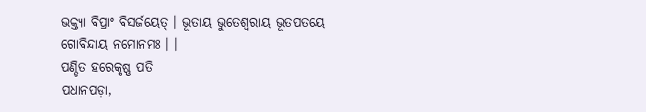ଭକ୍ତ୍ୟା ବିପ୍ରାଂ ବିସର୍ଜୟେତ୍ । ଭୂତାୟ ଭୁତେଶ୍ୱରାୟ ଭୂତପତୟେ ଗୋବିନ୍ଦାୟ ନମୋନମଃ । ।
ପଣ୍ଡିତ ହରେକୃଷ୍ଣ ପତି
ପଧାନପଡ଼ା,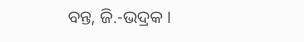ବନ୍ତ, ଜି.-ଭଦ୍ରକ ।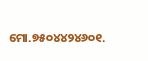ମୋ.୭୫୦୪୪୨୪୬୦୧.